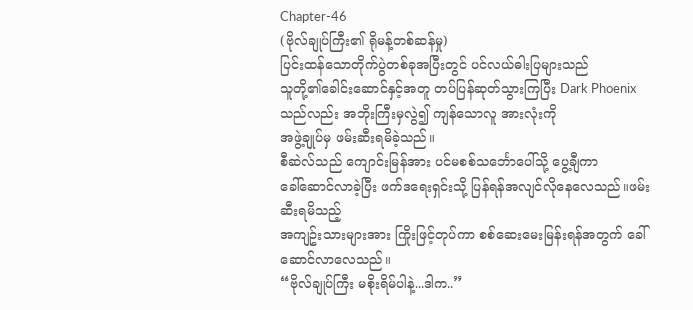Chapter-46
(ဗိုလ်ချုပ်ကြီး၏ ရိုမန့်တစ်ဆန်မှု)
ပြင်းထန်သောတိုက်ပွဲတစ်ခုအပြီးတွင် ပင်လယ်ဓါးပြများသည်
သူတို့၏ခေါင်းဆောင်နှင့်အတူ တပ်ပြန်ဆုတ်သွားကြပြီး Dark Phoenix သည်လည်း အဘိုးကြီးမှလွဲ၍ ကျန်သောလူ အားလုံးကို
အဖွဲ့ချုပ်မှ ဖမ်းဆီးရမိခဲ့သည်။
စီဆဲလ်သည် ကျောင်းမြန်အား ပင်မစစ်သင်္ဘောပေါ်သို့ ပွေ့ချီကာ
ခေါ်ဆောင်လာခဲ့ပြီး ဖက်ဒရေးရှင်းသို့ ပြန်ရန်အလျင်လိုနေလေသည်။ဖမ်းဆီးရမိသည့်
အကျဥ်းသားများအား ကြိုးဖြင့်တုပ်ကာ စစ်ဆေးမေးမြန်းရန်အတွက် ခေါ်ဆောင်လာလေသည်။
“ဗိုလ်ချုပ်ကြီး မစိုးရိမ်ပါနဲ့...ဒါက..”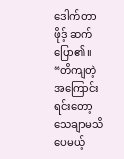ဒေါက်တာဖိုဒ့် ဆက်ပြော၏။
“တိကျတဲ့ အကြောင်းရင်းတော့ သေချာမသိပေမယ့်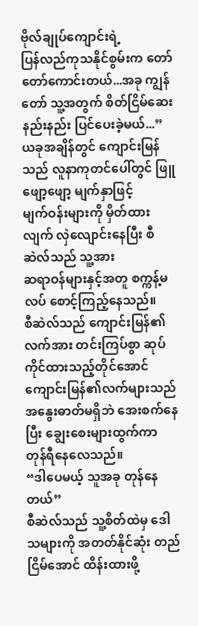ဗိုလ်ချုပ်ကျောင်းရဲ့
ပြန်လည်ကုသနိုင်စွမ်းက တော်တော်ကောင်းတယ်...အခု ကျွန်တော် သူ့အတွက် စိတ်ငြိမ်ဆေး
နည်းနည်း ပြင်ပေးခဲ့မယ်...”
ယခုအချိန်တွင် ကျောင်းမြန်သည် လူနာကုတင်ပေါ်တွင် ဖြူဖျော့ဖျော့ မျက်နှာဖြင့်
မျက်ဝန်းများကို မှိတ်ထားလျက် လှဲလျောင်းနေပြီး စီဆဲလ်သည် သူ့အား
ဆရာဝန်များနှင့်အတူ စက္ကန့်မလပ် စောင့်ကြည့်နေသည်။
စီဆဲလ်သည် ကျောင်းမြန်၏လက်အား တင်းကြပ်စွာ ဆုပ်ကိုင်ထားသည့်တိုင်အောင်
ကျောင်းမြန်၏လက်များသည် အနွေးဓာတ်မရှိဘဲ အေးစက်နေပြီး ချွေးစေးများထွက်ကာ
တုန်ရီနေလေသည်။
“ဒါပေမယ့် သူအခု တုန်နေတယ်”
စီဆဲလ်သည် သူ့စိတ်ထဲမှ ဒေါသများကို အတတ်နိုင်ဆုံး တည်ငြိမ်အောင် ထိန်းထားဖို့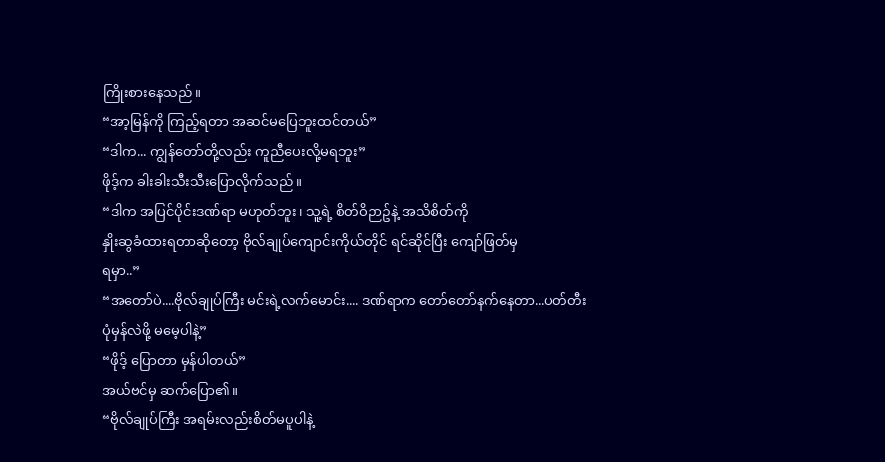ကြိုးစားနေသည်။
“အာ့မြန်ကို ကြည့်ရတာ အဆင်မပြေဘူးထင်တယ်”
“ဒါက... ကျွန်တော်တို့လည်း ကူညီပေးလို့မရဘူး”
ဖိုဒ့်က ခါးခါးသီးသီးပြောလိုက်သည်။
“ဒါက အပြင်ပိုင်းဒဏ်ရာ မဟုတ်ဘူး၊ သူ့ရဲ့ စိတ်ဝိဉာဥ်နဲ့ အသိစိတ်ကို
နှိုးဆွခံထားရတာဆိုတော့ ဗိုလ်ချုပ်ကျောင်းကိုယ်တိုင် ရင်ဆိုင်ပြီး ကျော်ဖြတ်မှ
ရမှာ..”
“အတော်ပဲ....ဗိုလ်ချုပ်ကြီး မင်းရဲ့လက်မောင်း.... ဒဏ်ရာက တော်တော်နက်နေတာ...ပတ်တီး
ပုံမှန်လဲဖို့ မမေ့ပါနဲ့”
“ဖိုဒ့် ပြောတာ မှန်ပါတယ်”
အယ်ဗင်မှ ဆက်ပြော၏။
“ဗိုလ်ချုပ်ကြီး အရမ်းလည်းစိတ်မပူပါနဲ့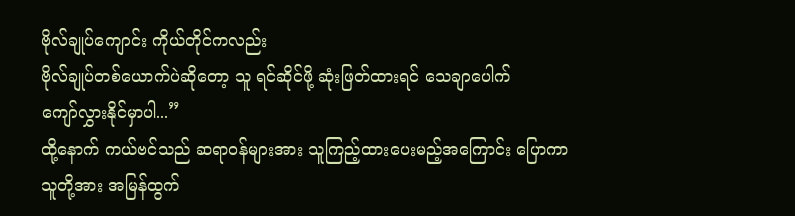ဗိုလ်ချုပ်ကျောင်း ကိုယ်တိုင်ကလည်း
ဗိုလ်ချုပ်တစ်ယောက်ပဲဆိုတော့ သူ ရင်ဆိုင်ဖို့ ဆုံးဖြတ်ထားရင် သေချာပေါက်
ကျော်လွှားနိုင်မှာပါ...”
ထို့နောက် ကယ်ဗင်သည် ဆရာဝန်များအား သူကြည့်ထားပေးမည့်အကြောင်း ပြောကာ
သူတို့အား အမြန်ထွက်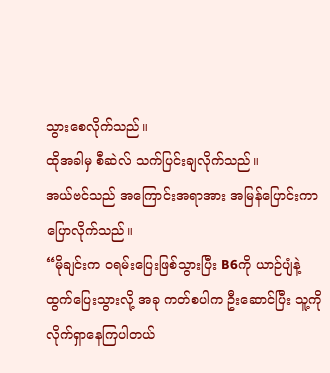သွားစေလိုက်သည်။
ထိုအခါမှ စီဆဲလ် သက်ပြင်းချလိုက်သည်။
အယ်ဗင်သည် အကြောင်းအရာအား အမြန်ပြောင်းကာ ပြောလိုက်သည်။
“မိုချင်းက ဝရမ်းပြေးဖြစ်သွားပြီး B6ကို ယာဉ်ပျံနဲ့
ထွက်ပြေးသွားလို့ အခု ကတ်စပါက ဦးဆောင်ပြီး သူ့ကိုလိုက်ရှာနေကြပါတယ်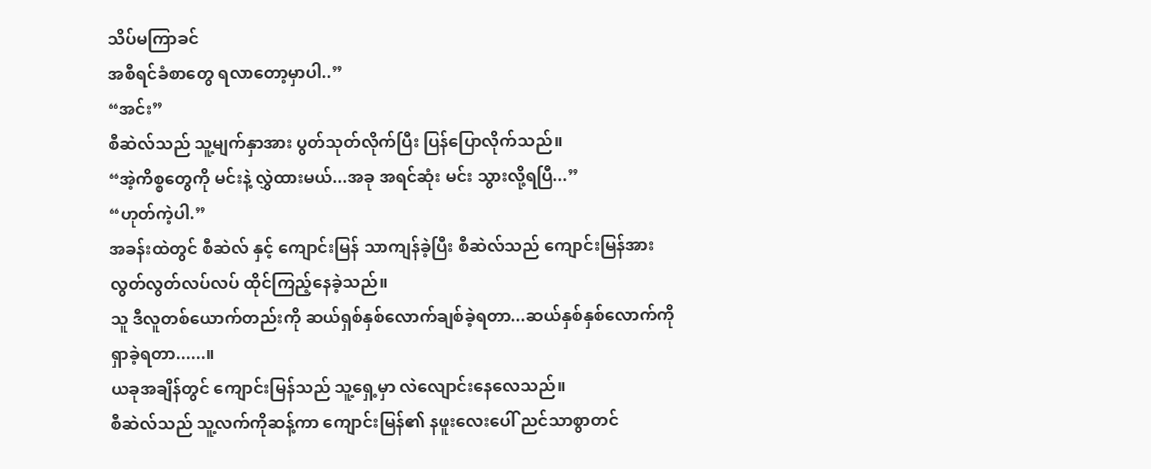သိပ်မကြာခင်
အစီရင်ခံစာတွေ ရလာတော့မှာပါ..”
“အင်း”
စီဆဲလ်သည် သူ့မျက်နှာအား ပွတ်သုတ်လိုက်ပြီး ပြန်ပြောလိုက်သည်။
“အဲ့ကိစ္စတွေကို မင်းနဲ့ လွှဲထားမယ်...အခု အရင်ဆုံး မင်း သွားလို့ရပြီ...”
“ဟုတ်ကဲ့ပါ.”
အခန်းထဲတွင် စီဆဲလ် နှင့် ကျောင်းမြန် သာကျန်ခဲ့ပြီး စီဆဲလ်သည် ကျောင်းမြန်အား
လွတ်လွတ်လပ်လပ် ထိုင်ကြည့်နေခဲ့သည်။
သူ ဒီလူတစ်ယောက်တည်းကို ဆယ်ရှစ်နှစ်လောက်ချစ်ခဲ့ရတာ...ဆယ်နှစ်နှစ်လောက်ကို
ရှာခဲ့ရတာ......။
ယခုအချိန်တွင် ကျောင်းမြန်သည် သူ့ရှေ့မှာ လဲလျောင်းနေလေသည်။
စီဆဲလ်သည် သူ့လက်ကိုဆန့်ကာ ကျောင်းမြန်၏ နဖူးလေးပေါ် ညင်သာစွာတင်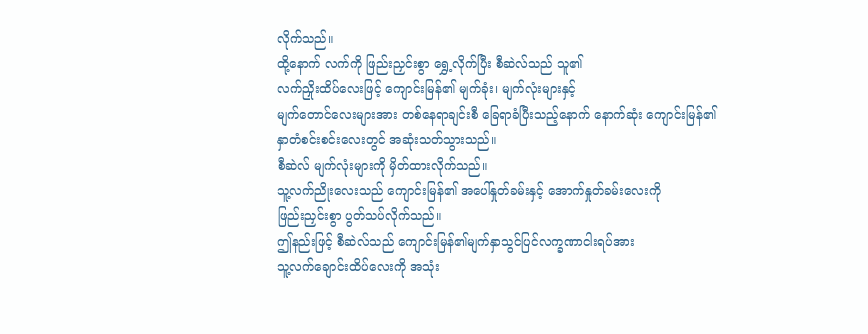လိုက်သည်။
ထို့နောက် လက်ကို ဖြည်းညှင်းစွာ ရွှေ့လိုက်ပြီး စီဆဲလ်သည် သူ၏
လက်ညှိုးထိပ်လေးဖြင့် ကျောင်းမြန်၏ မျက်ခုံး၊ မျက်လုံးများနှင့်
မျက်တောင်လေးများအား တစ်နေရာချင်းစီ ခြေရာခံပြီးသည့်နောက် နောက်ဆုံး ကျောင်းမြန်၏
နှာတံစင်းစင်းလေးတွင် အဆုံးသတ်သွားသည်။
စီဆဲလ် မျက်လုံးများကို မှိတ်ထားလိုက်သည်။
သူ့လက်ညိုးလေးသည် ကျောင်းမြန်၏ အပေါ်နှုတ်ခမ်းနှင့် အောက်နှုတ်ခမ်းလေးကို
ဖြည်းညှင်းစွာ ပွတ်သပ်လိုက်သည်။
ဤနည်းဖြင့် စီဆဲလ်သည် ကျောင်းမြန်၏မျက်နှာသွင်ပြင်လက္ခဏာငါးရပ်အား
သူ့လက်ချောင်းထိပ်လေးကို အသုံး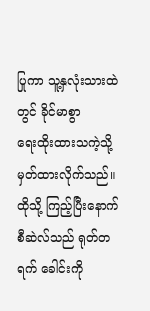ပြုကာ သူ့နှလုံးသားထဲတွင် ခိုင်မာစွာ
ရေးထိုးထားသကဲ့သို့ မှတ်ထားလိုက်သည်။
ထိုသို့ ကြည့်ပြီးနောက် စီဆဲလ်သည် ရုတ်တရက် ခေါင်းကို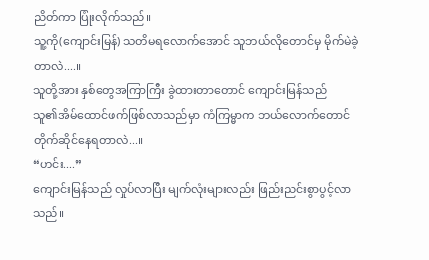ညိတ်ကာ ပြုံးလိုက်သည်။
သူ့ကို(ကျောင်းမြန်) သတိမရလောက်အောင် သူဘယ်လိုတောင်မှ မိုက်မဲခဲ့တာလဲ....။
သူတို့အား နှစ်တွေအကြာကြီး ခွဲထားတာတောင် ကျောင်းမြန်သည်
သူ၏အိမ်ထောင်ဖက်ဖြစ်လာသည်မှာ ကံကြမ္မာက ဘယ်လောက်တောင်တိုက်ဆိုင်နေရတာလဲ...။
“ဟင်း....”
ကျောင်းမြန်သည် လှုပ်လာပြီး မျက်လုံးများလည်း ဖြည်းညင်းစွာပွင့်လာသည်။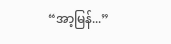“အာ့မြန်...”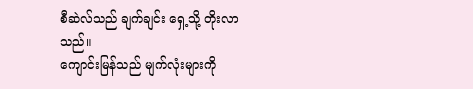စီဆဲလ်သည် ချက်ချင်း ရှေ့သို့ တိုးလာသည်။
ကျောင်းမြန်သည် မျက်လုံးများကို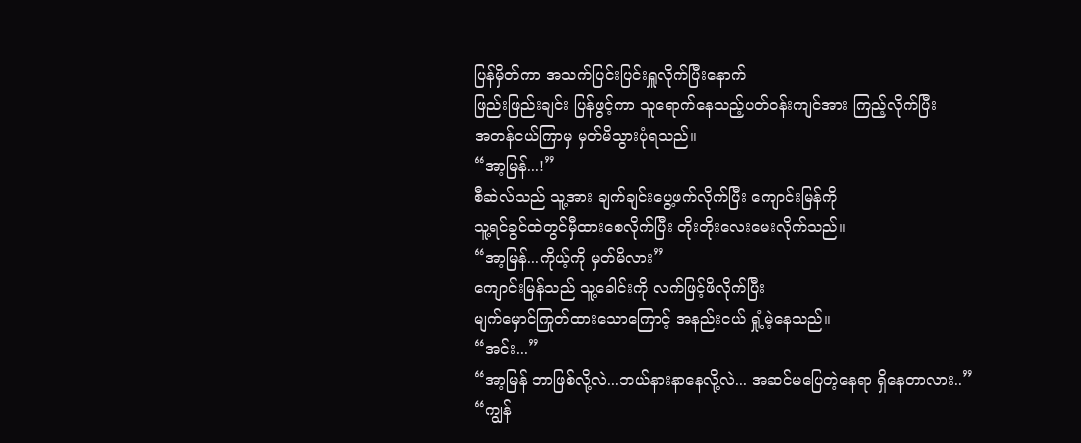ပြန်မှိတ်ကာ အသက်ပြင်းပြင်းရှူလိုက်ပြီးနောက်
ဖြည်းဖြည်းချင်း ပြန်ဖွင့်ကာ သူရောက်နေသည့်ပတ်ဝန်းကျင်အား ကြည့်လိုက်ပြီး
အတန်ငယ်ကြာမှ မှတ်မိသွားပုံရသည်။
“အာ့မြန်...!”
စီဆဲလ်သည် သူ့အား ချက်ချင်းပွေ့ဖက်လိုက်ပြီး ကျောင်းမြန်ကို
သူ့ရင်ခွင်ထဲတွင်မှီထားစေလိုက်ပြီး တိုးတိုးလေးမေးလိုက်သည်။
“အာ့မြန်...ကိုယ့်ကို မှတ်မိလား”
ကျောင်းမြန်သည် သူ့ခေါင်းကို လက်ဖြင့်ဖိလိုက်ပြီး
မျက်မှောင်ကြုတ်ထားသောကြောင့် အနည်းငယ် ရှုံ့မဲ့နေသည်။
“အင်း...”
“အာ့မြန် ဘာဖြစ်လို့လဲ...ဘယ်နားနာနေလို့လဲ... အဆင်မပြေတဲ့နေရာ ရှိနေတာလား..”
“ကျွန်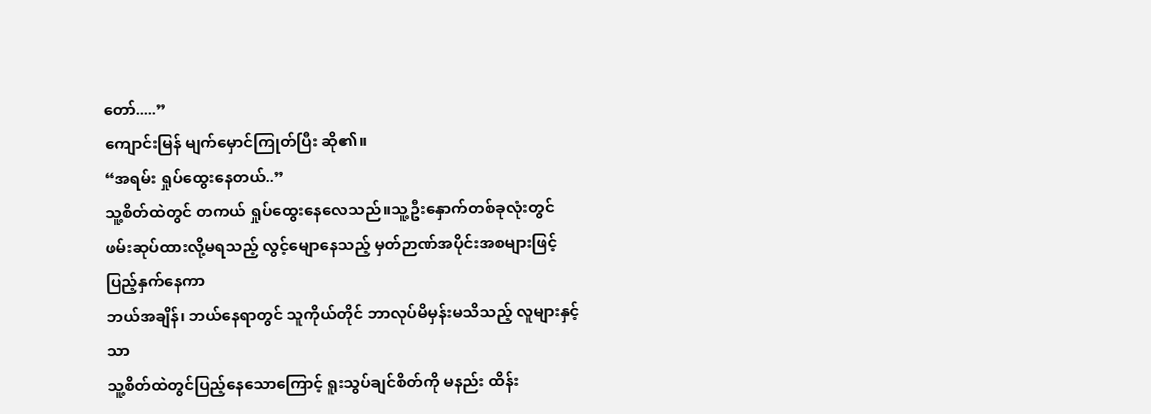တော်.....”
ကျောင်းမြန် မျက်မှောင်ကြုတ်ပြီး ဆို၏။
“အရမ်း ရှုပ်ထွေးနေတယ်..”
သူ့စိတ်ထဲတွင် တကယ် ရှုပ်ထွေးနေလေသည်။သူ့ဦးနှောက်တစ်ခုလုံးတွင်
ဖမ်းဆုပ်ထားလို့မရသည့် လွင့်မျောနေသည့် မှတ်ဉာဏ်အပိုင်းအစများဖြင့် ပြည့်နှက်နေကာ
ဘယ်အချိန်၊ ဘယ်နေရာတွင် သူကိုယ်တိုင် ဘာလုပ်မိမှန်းမသိသည့် လူများနှင့်သာ
သူ့စိတ်ထဲတွင်ပြည့်နေသောကြောင့် ရူးသွပ်ချင်စိတ်ကို မနည်း ထိန်း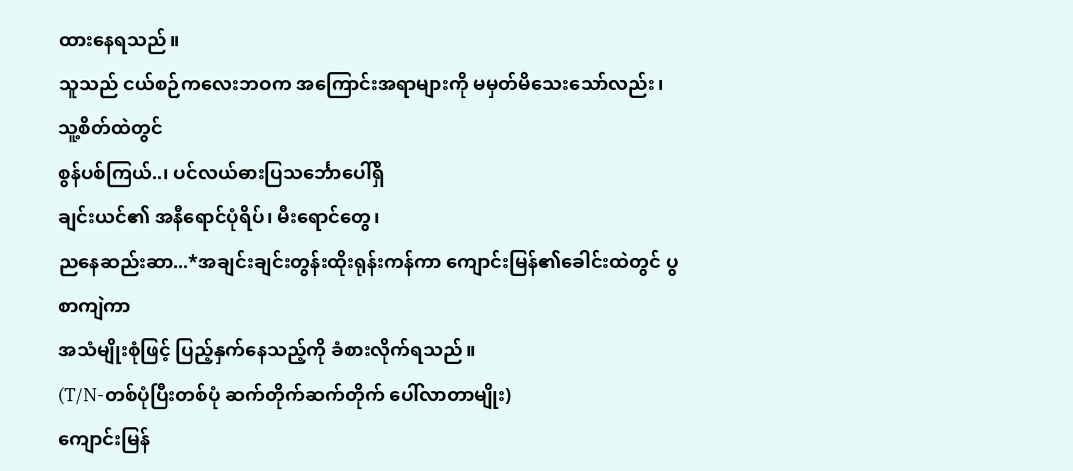ထားနေရသည်။
သူသည် ငယ်စဉ်ကလေးဘဝက အကြောင်းအရာများကို မမှတ်မိသေးသော်လည်း၊ သူ့စိတ်ထဲတွင်
စွန်ပစ်ကြယ်..၊ ပင်လယ်ဓားပြသင်္ဘောပေါ်ရှိ
ချင်းယင်၏ အနီရောင်ပုံရိပ်၊ မီးရောင်တွေ၊
ညနေဆည်းဆာ...*အချင်းချင်းတွန်းထိုးရုန်းကန်ကာ ကျောင်းမြန်၏ခေါင်းထဲတွင် ပွစာကျဲကာ
အသံမျိုးစုံဖြင့် ပြည့်နှက်နေသည့်ကို ခံစားလိုက်ရသည်။
(T/N-တစ်ပုံပြီးတစ်ပုံ ဆက်တိုက်ဆက်တိုက် ပေါ်လာတာမျိုး)
ကျောင်းမြန်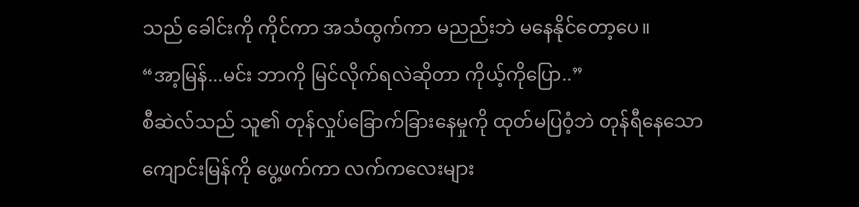သည် ခေါင်းကို ကိုင်ကာ အသံထွက်ကာ မညည်းဘဲ မနေနိုင်တော့ပေ။
“အာ့မြန်...မင်း ဘာကို မြင်လိုက်ရလဲဆိုတာ ကိုယ့်ကိုပြော..”
စီဆဲလ်သည် သူ၏ တုန်လှုပ်ခြောက်ခြားနေမှုကို ထုတ်မပြဝံ့ဘဲ တုန်ရီနေသော
ကျောင်းမြန်ကို ပွေ့ဖက်ကာ လက်ကလေးများ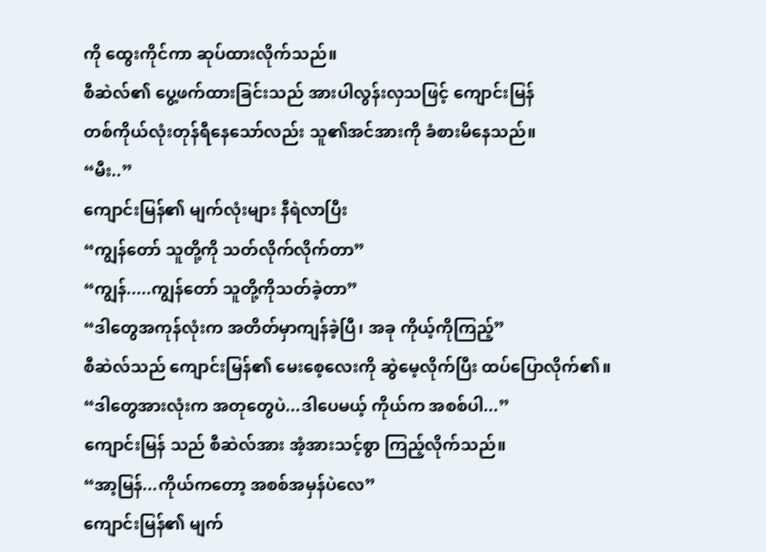ကို ထွေးကိုင်ကာ ဆုပ်ထားလိုက်သည်။
စီဆဲလ်၏ ပွေ့ဖက်ထားခြင်းသည် အားပါလွန်းလှသဖြင့် ကျောင်းမြန်
တစ်ကိုယ်လုံးတုန်ရီနေသော်လည်း သူ၏အင်အားကို ခံစားမိနေသည်။
“မီး..”
ကျောင်းမြန်၏ မျက်လုံးများ နီရဲလာပြီး
“ကျွန်တော် သူတို့ကို သတ်လိုက်လိုက်တာ”
“ကျွန်.....ကျွန်တော် သူတို့ကိုသတ်ခဲ့တာ”
“ဒါတွေအကုန်လုံးက အတိတ်မှာကျန်ခဲ့ပြီ၊ အခု ကိုယ့်ကိုကြည့်”
စီဆဲလ်သည် ကျောင်းမြန်၏ မေးစေ့လေးကို ဆွဲမေ့လိုက်ပြီး ထပ်ပြောလိုက်၏။
“ဒါတွေအားလုံးက အတုတွေပဲ...ဒါပေမယ့် ကိုယ်က အစစ်ပါ...”
ကျောင်းမြန် သည် စီဆဲလ်အား အံ့အားသင့်စွာ ကြည့်လိုက်သည်။
“အာ့မြန်...ကိုယ်ကတော့ အစစ်အမှန်ပဲလေ”
ကျောင်းမြန်၏ မျက်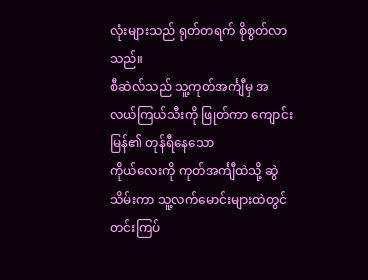လုံးများသည် ရုတ်တရက် စိုစွတ်လာသည်။
စီဆဲလ်သည် သူ့ကုတ်အင်္ကျီမှ အလယ်ကြယ်သီးကို ဖြုတ်ကာ ကျောင်းမြန်၏ တုန်ရီနေသော
ကိုယ်လေးကို ကုတ်အင်္ကျီထဲသို့ ဆွဲသိမ်းကာ သူ့လက်မောင်းများထဲတွင် တင်းကြပ်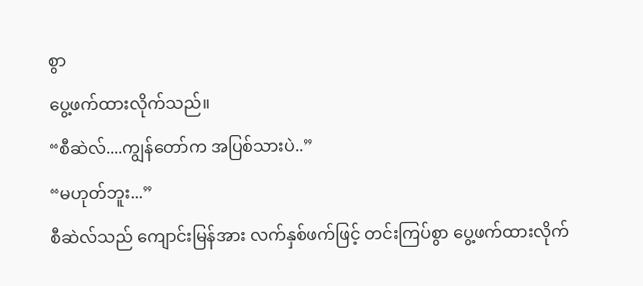စွာ
ပွေ့ဖက်ထားလိုက်သည်။
“စီဆဲလ်....ကျွန်တော်က အပြစ်သားပဲ..”
“မဟုတ်ဘူး...”
စီဆဲလ်သည် ကျောင်းမြန်အား လက်နှစ်ဖက်ဖြင့် တင်းကြပ်စွာ ပွေ့ဖက်ထားလိုက်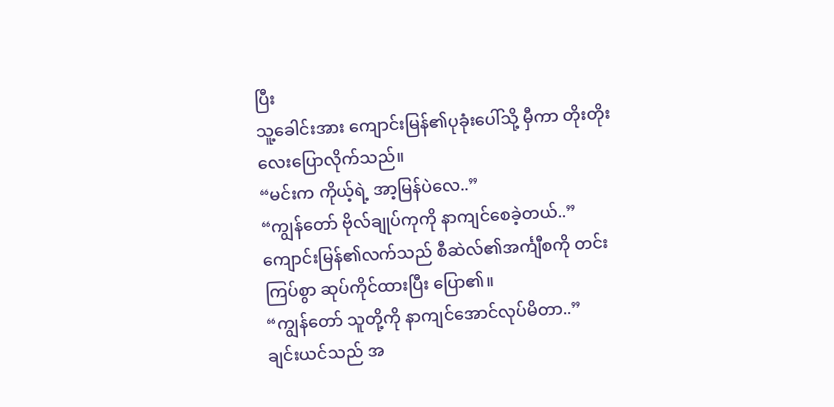ပြီး
သူ့ခေါင်းအား ကျောင်းမြန်၏ပုခုံးပေါ်သို့ မှီကာ တိုးတိုးလေးပြောလိုက်သည်။
“မင်းက ကိုယ့်ရဲ့ အာ့မြန်ပဲလေ..”
“ကျွန်တော် ဗိုလ်ချုပ်ကုကို နာကျင်စေခဲ့တယ်..”
ကျောင်းမြန်၏လက်သည် စီဆဲလ်၏အင်္ကျီစကို တင်းကြပ်စွာ ဆုပ်ကိုင်ထားပြီး ပြော၏။
“ကျွန်တော် သူတို့ကို နာကျင်အောင်လုပ်မိတာ..”
ချင်းယင်သည် အ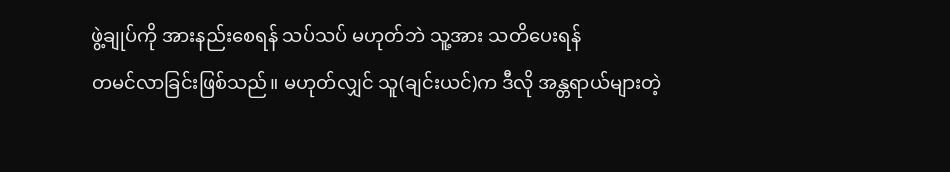ဖွဲ့ချုပ်ကို အားနည်းစေရန် သပ်သပ် မဟုတ်ဘဲ သူ့အား သတိပေးရန်
တမင်လာခြင်းဖြစ်သည်။ မဟုတ်လျှင် သူ(ချင်းယင်)က ဒီလို အန္တရာယ်များတဲ့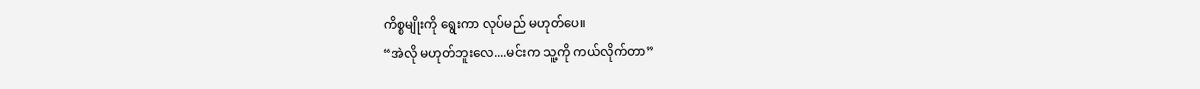ကိစ္စမျိုးကို ရွေးကာ လုပ်မည် မဟုတ်ပေ။
“အဲလို မဟုတ်ဘူးလေ....မင်းက သူ့ကို ကယ်လိုက်တာ”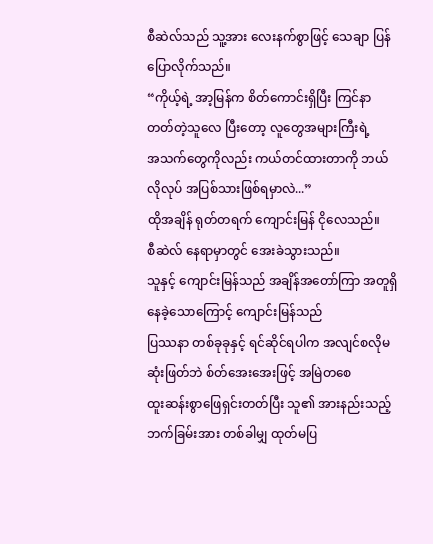စီဆဲလ်သည် သူ့အား လေးနက်စွာဖြင့် သေချာ ပြန်ပြောလိုက်သည်။
“ကိုယ့်ရဲ့ အာ့မြန်က စိတ်ကောင်းရှိပြီး ကြင်နာတတ်တဲ့သူလေ ပြီးတော့ လူတွေအများကြီးရဲ့
အသက်တွေကိုလည်း ကယ်တင်ထားတာကို ဘယ်လိုလုပ် အပြစ်သားဖြစ်ရမှာလဲ...”
ထိုအချိန် ရုတ်တရက် ကျောင်းမြန် ငိုလေသည်။
စီဆဲလ် နေရာမှာတွင် အေးခဲသွားသည်။
သူနှင့် ကျောင်းမြန်သည် အချိန်အတော်ကြာ အတူရှိနေခဲ့သောကြောင့် ကျောင်းမြန်သည်
ပြဿနာ တစ်ခုခုနှင့် ရင်ဆိုင်ရပါက အလျင်စလိုမဆုံးဖြတ်ဘဲ စ်တ်အေးအေးဖြင့် အမြဲတစေ
ထူးဆန်းစွာဖြေရှင်းတတ်ပြီး သူ၏ အားနည်းသည့်ဘက်ခြမ်းအား တစ်ခါမျှ ထုတ်မပြ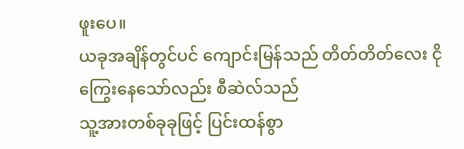ဖူးပေ။
ယခုအချိန်တွင်ပင် ကျောင်းမြန်သည် တိတ်တိတ်လေး ငိုကြွေးနေသော်လည်း စီဆဲလ်သည်
သူ့အားတစ်ခုခုဖြင့် ပြင်းထန်စွာ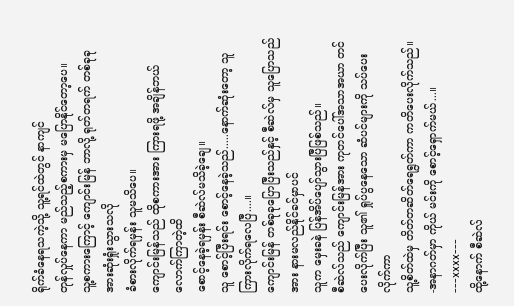ရိုက်ခံနေရသကဲ့သို့ သူ့ရင်ထဲတွင် နာကျင်
တုန်လှုပ်နေကာ မည်သည့်စကားမှ မပြောနိုင်တော့ပေ။
သူ့စကားကြောင့် ကျောင်းမြန် ဘာလို့ ရုတ်တရက် တစ်ခုခုအားဆုံးရှုံးသွားသလို
ခံစားလိုက်ရမှန်း သူမသိပေ။
ကျောင်းမြန်သည် ထိုစကားအား ကြားရဖို့ အချိန်ဘယ်လောက်ကြာတဲ့ထိ
စောင့်နေခဲ့ရမှန်း စီဆဲလ်မသိခဲ့ချေ။
သူ စောင့်ပြီးရင်း စောင့်နေခဲ့သည်.....နောက်ဆုံးတော့ သူကြားလိုက်ရလေပြီ....။
ကျောင်းမြန် တစ်ခုခုပြောပြီးသည်နှင့် စီဆဲလ်မှ သူပြောသည်အား နားမလည်နိုင်ခင်မှာပင်
သူက မှေးခနဲ ပြန်အိပ်ပျော်သွားပြီဖြစ်သည်။
စီဆဲလ်သည် ကျောင်းမြန်အား ကုတင်ပေါ်အသာအယာ တင်ပေးလိုက်ပြီး သူ၏ ရှုပ်ပွနေသော ဆံပင်များကို သပ်ပေးလိုက်ကာ
သူ့စိတ်ထဲမှ တိတ်တဆိတ်ရေရွတ်ကာ ကတိပေးလိုက်သည်။
-အနာဂတ်မှာ ကိုယ် မင်းကို စောင့်ရှောက်မယ်...။
---xxxx---
ထို့နောက် စီဆဲလ်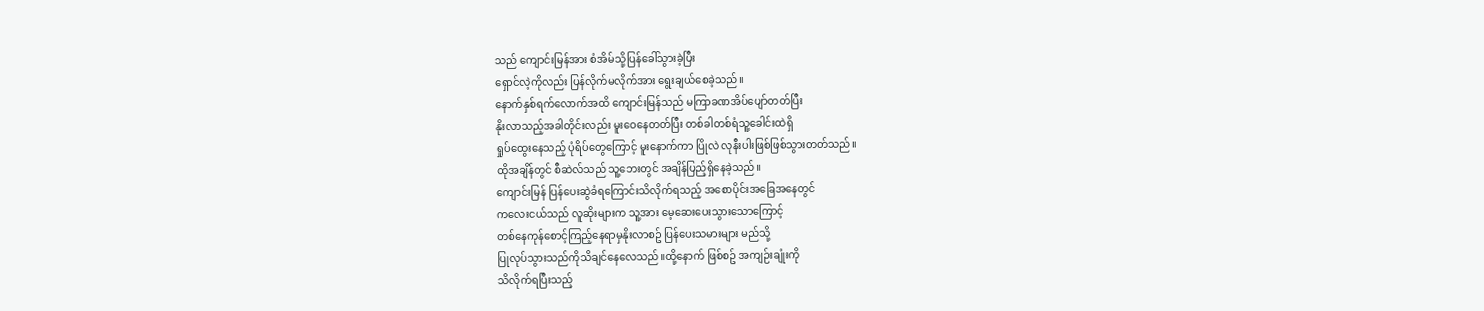သည် ကျောင်းမြန်အား စံအိမ်သို့ပြန်ခေါ်သွားခဲ့ပြီး
ရှောင်လဲ့ကိုလည်း ပြန်လိုက်မလိုက်အား ရွေးချယ်စေခဲ့သည်။
နောက်နှစ်ရက်လောက်အထိ ကျောင်းမြန်သည် မကြာခဏအိပ်ပျော်တတ်ပြီး
နိုးလာသည့်အခါတိုင်းလည်း မူးဝေနေတတ်ပြီး တစ်ခါတစ်ရံသူ့ခေါင်းထဲရှိ
ရှုပ်ထွေးနေသည့် ပုံရိပ်တွေကြောင့် မူးနောက်ကာ ပြိုလဲ လုနီးပါးဖြစ်ဖြစ်သွားတတ်သည်။
ထိုအချိန်တွင် စီဆဲလ်သည် သူ့ဘေးတွင် အချိန်ပြည့်ရှိနေခဲ့သည်။
ကျောင်းမြန် ပြန်ပေးဆွဲခံရကြောင်းသိလိုက်ရသည့် အစောပိုင်းအခြေအနေတွင်
ကလေးငယ်သည် လူဆိုးများက သူ့အား မေ့ဆေးပေးသွားသောကြောင့်
တစ်နေကုန်စောင့်ကြည့်နေရာမှနိုးလာစဥ် ပြန်ပေးသမားများ မည်သို့
ပြုလုပ်သွားသည်ကိုသိချင်နေလေသည်။ထို့နောက် ဖြစ်စဥ် အကျဉ်းချုံးကို
သိလိုက်ရပြီးသည့်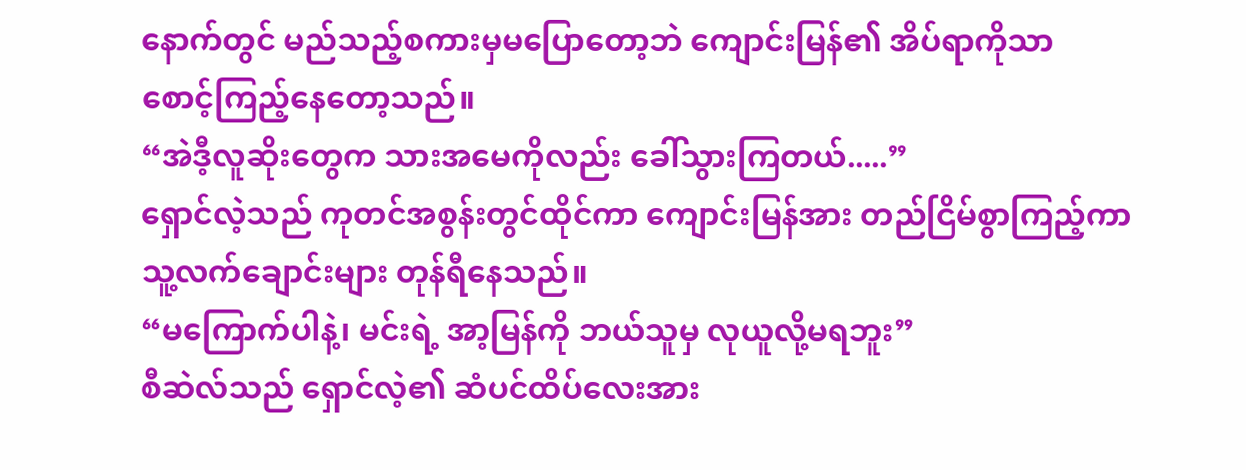နောက်တွင် မည်သည့်စကားမှမပြောတော့ဘဲ ကျောင်းမြန်၏ အိပ်ရာကိုသာ
စောင့်ကြည့်နေတော့သည်။
“အဲဒီ့လူဆိုးတွေက သားအမေကိုလည်း ခေါ်သွားကြတယ်.....”
ရှောင်လဲ့သည် ကုတင်အစွန်းတွင်ထိုင်ကာ ကျောင်းမြန်အား တည်ငြိမ်စွာကြည့်ကာ
သူ့လက်ချောင်းများ တုန်ရီနေသည်။
“မကြောက်ပါနဲ့၊ မင်းရဲ့ အာ့မြန်ကို ဘယ်သူမှ လုယူလို့မရဘူး”
စီဆဲလ်သည် ရှောင်လဲ့၏ ဆံပင်ထိပ်လေးအား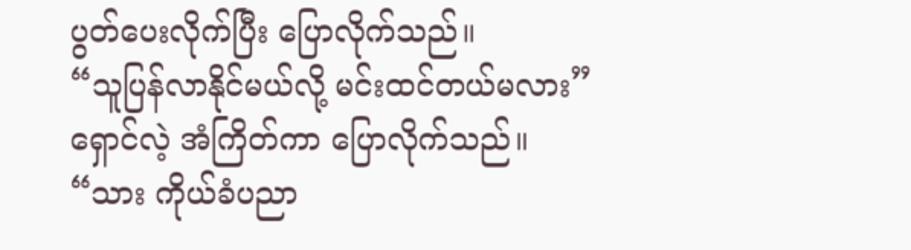ပွတ်ပေးလိုက်ပြီး ပြောလိုက်သည်။
“သူပြန်လာနိုင်မယ်လို့ မင်းထင်တယ်မလား”
ရှောင်လဲ့ အံကြိတ်ကာ ပြောလိုက်သည်။
“သား ကိုယ်ခံပညာ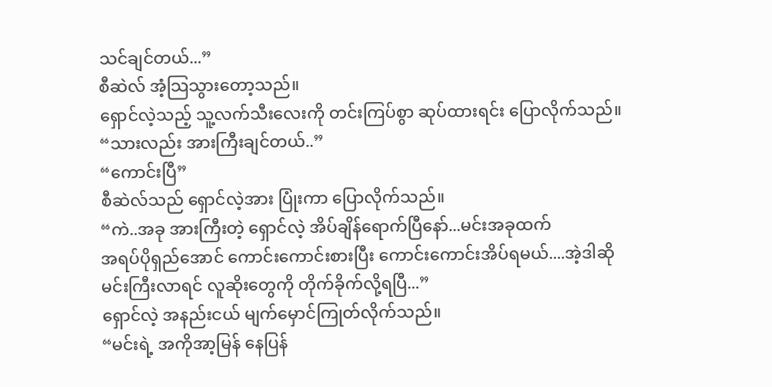သင်ချင်တယ်...”
စီဆဲလ် အံ့သြသွားတော့သည်။
ရှောင်လဲ့သည့် သူ့လက်သီးလေးကို တင်းကြပ်စွာ ဆုပ်ထားရင်း ပြောလိုက်သည်။
“သားလည်း အားကြီးချင်တယ်..”
“ကောင်းပြီ”
စီဆဲလ်သည် ရှောင်လဲ့အား ပြုံးကာ ပြောလိုက်သည်။
“ကဲ..အခု အားကြီးတဲ့ ရှောင်လဲ့ အိပ်ချိန်ရောက်ပြီနော်...မင်းအခုထက်
အရပ်ပိုရှည်အောင် ကောင်းကောင်းစားပြီး ကောင်းကောင်းအိပ်ရမယ်....အဲ့ဒါဆို
မင်းကြီးလာရင် လူဆိုးတွေကို တိုက်ခိုက်လို့ရပြီ...”
ရှောင်လဲ့ အနည်းငယ် မျက်မှောင်ကြုတ်လိုက်သည်။
“မင်းရဲ့ အကိုအာ့မြန် နေပြန်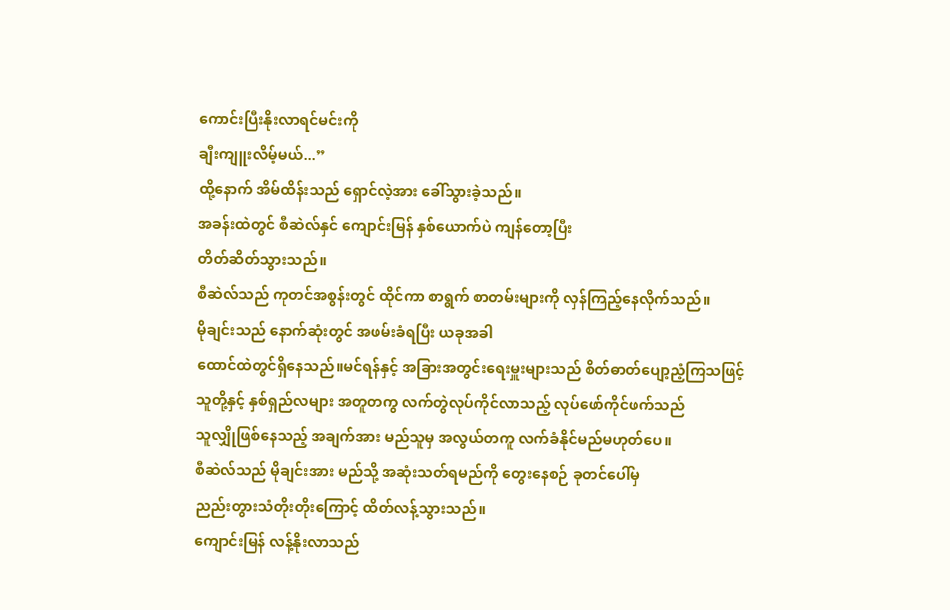ကောင်းပြီးနိုးလာရင်မင်းကို
ချီးကျူးလိမ့်မယ်...”
ထို့နောက် အိမ်ထိန်းသည် ရှောင်လဲ့အား ခေါ်သွားခဲ့သည်။
အခန်းထဲတွင် စီဆဲလ်နှင် ကျောင်းမြန် နှစ်ယောက်ပဲ ကျန်တော့ပြီး
တိတ်ဆိတ်သွားသည်။
စီဆဲလ်သည် ကုတင်အစွန်းတွင် ထိုင်ကာ စာရွက် စာတမ်းများကို လှန်ကြည့်နေလိုက်သည်။
မိုချင်းသည် နောက်ဆုံးတွင် အဖမ်းခံရပြီး ယခုအခါ
ထောင်ထဲတွင်ရှိနေသည်။မင်ရန်နှင့် အခြားအတွင်းရေးမှူးများသည် စိတ်ဓာတ်ပျော့ညံ့ကြသဖြင့်
သူတို့နှင့် နှစ်ရှည်လများ အတူတကွ လက်တွဲလုပ်ကိုင်လာသည့် လုပ်ဖော်ကိုင်ဖက်သည်
သူလျှိုဖြစ်နေသည့် အချက်အား မည်သူမှ အလွယ်တကူ လက်ခံနိုင်မည်မဟုတ်ပေ။
စီဆဲလ်သည် မိုချင်းအား မည်သို့ အဆုံးသတ်ရမည်ကို တွေးနေစဉ် ခုတင်ပေါ်မှ
ညည်းတွားသံတိုးတိုးကြောင့် ထိတ်လန့်သွားသည်။
ကျောင်းမြန် လန့်နိုးလာသည်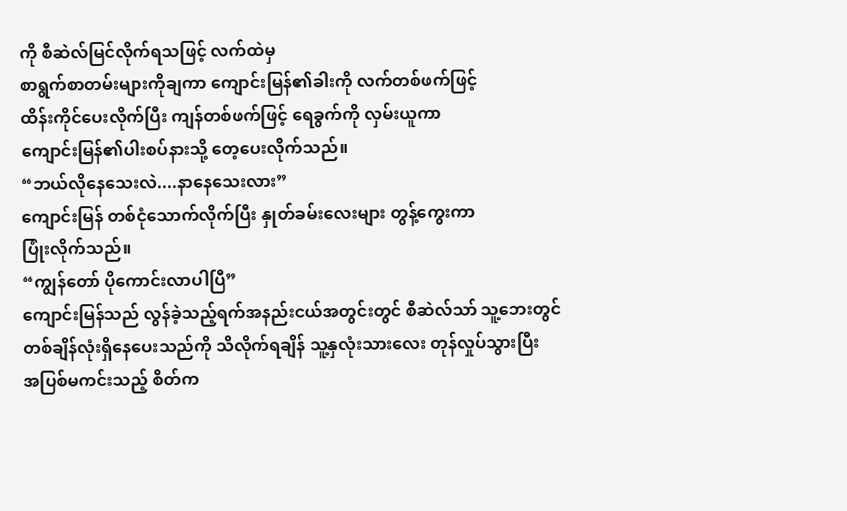ကို စီဆဲလ်မြင်လိုက်ရသဖြင့် လက်ထဲမှ
စာရွက်စာတမ်းများကိုချကာ ကျောင်းမြန်၏ခါးကို လက်တစ်ဖက်ဖြင့်
ထိန်းကိုင်ပေးလိုက်ပြီး ကျန်တစ်ဖက်ဖြင့် ရေခွက်ကို လှမ်းယူကာ
ကျောင်းမြန်၏ပါးစပ်နားသို့ တေ့ပေးလိုက်သည်။
“ဘယ်လိုနေသေးလဲ....နာနေသေးလား”
ကျောင်းမြန် တစ်ငုံသောက်လိုက်ပြီး နှုတ်ခမ်းလေးများ တွန့်ကွေးကာ
ပြုံးလိုက်သည်။
“ကျွန်တော် ပိုကောင်းလာပါပြီ”
ကျောင်းမြန်သည် လွန်ခဲ့သည့်ရက်အနည်းငယ်အတွင်းတွင် စီဆဲလ်သာ် သူ့ဘေးတွင်
တစ်ချိန်လုံးရှိနေပေးသည်ကို သိလိုက်ရချိန် သူ့နှလုံးသားလေး တုန်လှုပ်သွားပြီး
အပြစ်မကင်းသည့် စိတ်က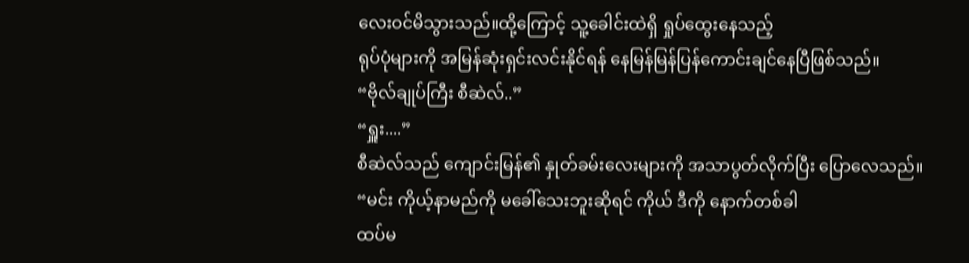လေးဝင်မိသွားသည်။ထို့ကြောင့် သူ့ခေါင်းထဲရှိ ရှုပ်ထွေးနေသည့်
ရုပ်ပုံများကို အမြန်ဆုံးရှင်းလင်းနိုင်ရန် နေမြန်မြန်ပြန်ကောင်းချင်နေပြီဖြစ်သည်။
“ဗိုလ်ချုပ်ကြီး စီဆဲလ်..”
“ရှူး....”
စီဆဲလ်သည် ကျောင်းမြန်၏ နှုတ်ခမ်းလေးများကို အသာပွတ်လိုက်ပြီး ပြောလေသည်။
“မင်း ကိုယ့်နာမည်ကို မခေါ်သေးဘူးဆိုရင် ကိုယ် ဒီကို နောက်တစ်ခါ
ထပ်မ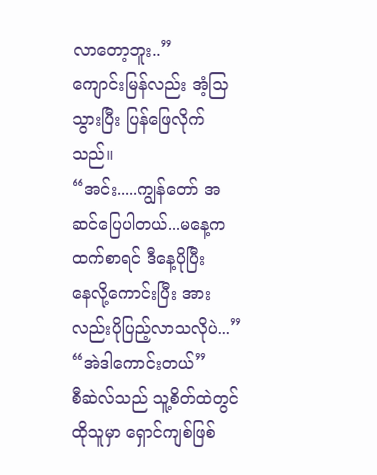လာတော့ဘူး..”
ကျောင်းမြန်လည်း အံ့သြသွားပြီး ပြန်ဖြေလိုက်သည်။
“အင်း.....ကျွန်တော် အဆင်ပြေပါတယ်...မနေ့ကထက်စာရင် ဒီနေ့ပိုပြီး
နေလို့ကောင်းပြီး အားလည်းပိုပြည့်လာသလိုပဲ...”
“အဲဒါကောင်းတယ်”
စီဆဲလ်သည် သူ့စိတ်ထဲတွင် ထိုသူမှာ ရှောင်ကျစ်ဖြစ်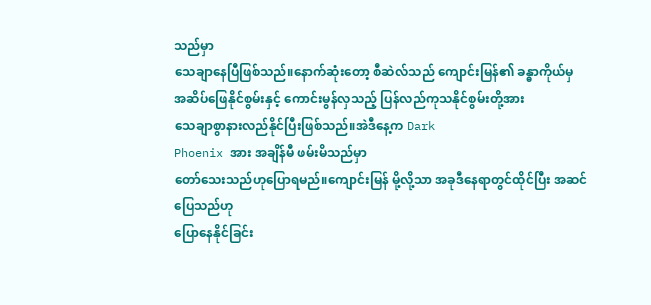သည်မှာ
သေချာနေပြီဖြစ်သည်။နောက်ဆုံးတော့ စီဆဲလ်သည် ကျောင်းမြန်၏ ခန္ဓာကိုယ်မှ
အဆိပ်ဖြေနိုင်စွမ်းနှင့် ကောင်းမွန်လှသည့် ပြန်လည်ကုသနိုင်စွမ်းတို့အား
သေချာစွာနားလည်နိုင်ပြီးဖြစ်သည်။အဲဒီနေ့က Dark
Phoenix အား အချိန်မီ ဖမ်းမိသည်မှာ
တော်သေးသည်ဟုပြောရမည်။ကျောင်းမြန် မို့လို့သာ အခုဒီနေရာတွင်ထိုင်ပြီး အဆင်ပြေသည်ဟု
ပြောနေနိုင်ခြင်း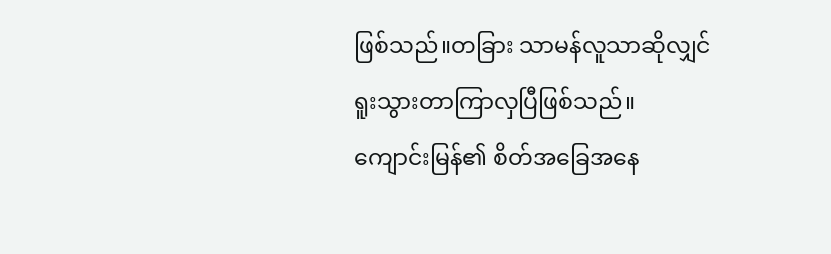ဖြစ်သည်။တခြား သာမန်လူသာဆိုလျှင် ရူးသွားတာကြာလှပြီဖြစ်သည်။
ကျောင်းမြန်၏ စိတ်အခြေအနေ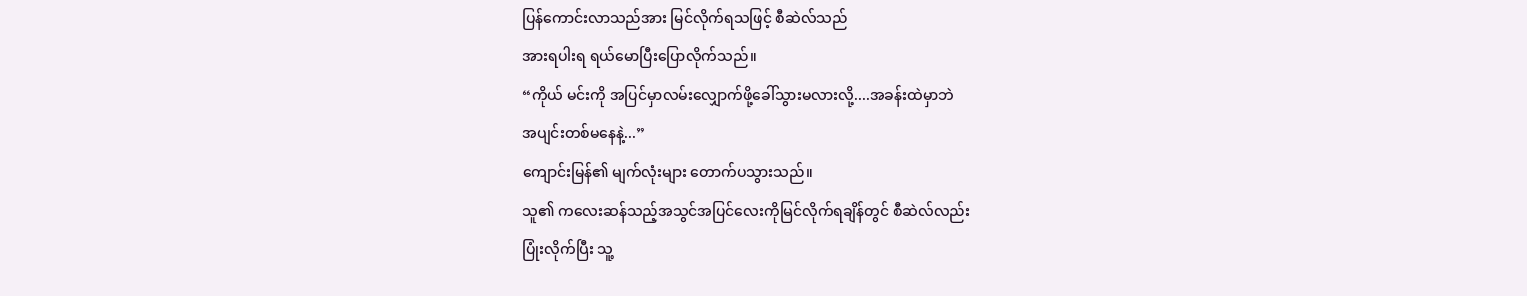ပြန်ကောင်းလာသည်အား မြင်လိုက်ရသဖြင့် စီဆဲလ်သည်
အားရပါးရ ရယ်မောပြီးပြောလိုက်သည်။
“ကိုယ် မင်းကို အပြင်မှာလမ်းလျှောက်ဖို့ခေါ်သွားမလားလို့....အခန်းထဲမှာဘဲ
အပျင်းတစ်မနေနဲ့...”
ကျောင်းမြန်၏ မျက်လုံးများ တောက်ပသွားသည်။
သူ၏ ကလေးဆန်သည့်အသွင်အပြင်လေးကိုမြင်လိုက်ရချိန်တွင် စီဆဲလ်လည်း
ပြုံးလိုက်ပြီး သူ့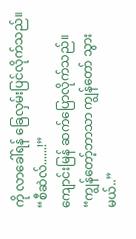ကို လာခေါ်ရန် ခြေလှမ်းပြင်လိုက်သည်။
“စီဆဲလ်......!”
ကျောင်းမြန် ဆက်ပြောလိုက်သည်။
“ကျွန်တော့်ဘာသာ ကျွန်တော် သွားမယ်..”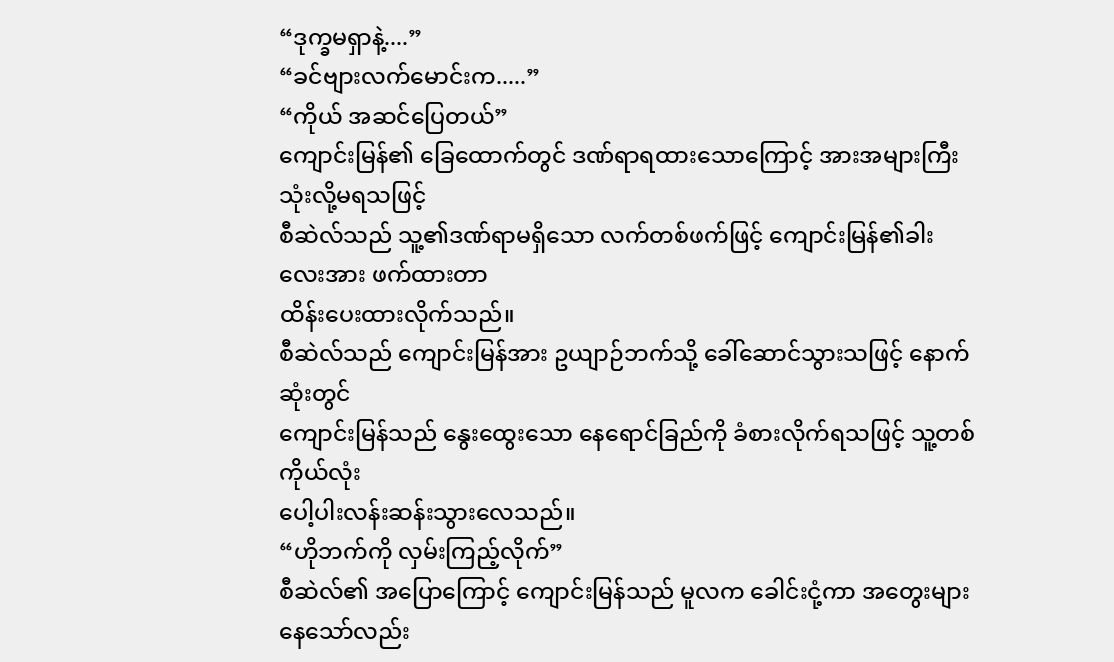“ဒုက္ခမရှာနဲ့....”
“ခင်ဗျားလက်မောင်းက.....”
“ကိုယ် အဆင်ပြေတယ်”
ကျောင်းမြန်၏ ခြေထောက်တွင် ဒဏ်ရာရထားသောကြောင့် အားအများကြီးသုံးလို့မရသဖြင့်
စီဆဲလ်သည် သူ့၏ဒဏ်ရာမရှိသော လက်တစ်ဖက်ဖြင့် ကျောင်းမြန်၏ခါးလေးအား ဖက်ထားတာ
ထိန်းပေးထားလိုက်သည်။
စီဆဲလ်သည် ကျောင်းမြန်အား ဥယျာဉ်ဘက်သို့ ခေါ်ဆောင်သွားသဖြင့် နောက်ဆုံးတွင်
ကျောင်းမြန်သည် နွေးထွေးသော နေရောင်ခြည်ကို ခံစားလိုက်ရသဖြင့် သူ့တစ်ကိုယ်လုံး
ပေါ့ပါးလန်းဆန်းသွားလေသည်။
“ဟိုဘက်ကို လှမ်းကြည့်လိုက်”
စီဆဲလ်၏ အပြောကြောင့် ကျောင်းမြန်သည် မူလက ခေါင်းငုံ့ကာ အတွေးများနေသော်လည်း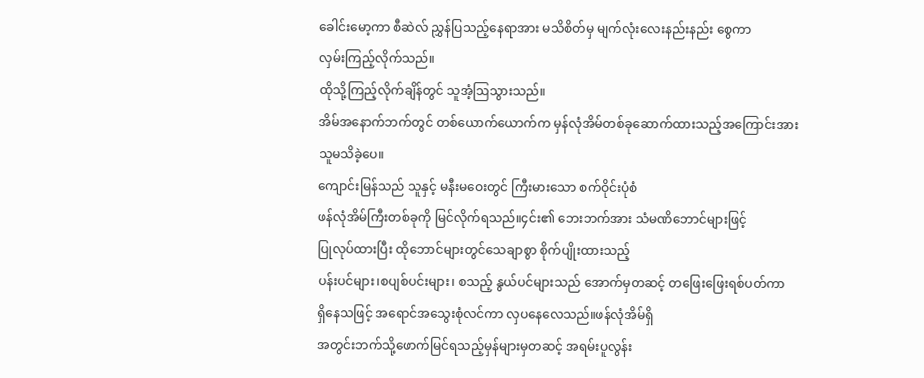ခေါင်းမော့ကာ စီဆဲလ် ညွှန်ပြသည့်နေရာအား မသိစိတ်မှ မျက်လုံးလေးနည်းနည်း စွေကာ
လှမ်းကြည့်လိုက်သည်။
ထိုသို့ကြည့်လိုက်ချိန်တွင် သူအံ့ဩသွားသည်။
အိမ်အနောက်ဘက်တွင် တစ်ယောက်ယောက်က မှန်လုံအိမ်တစ်ခုဆောက်ထားသည့်အကြောင်းအား
သူမသိခဲ့ပေ။
ကျောင်းမြန်သည် သူနှင့် မနီးမဝေးတွင် ကြီးမားသော စက်ဝိုင်းပုံစံ
ဖန်လုံအိမ်ကြီးတစ်ခုကို မြင်လိုက်ရသည်။၄င်း၏ ဘေးဘက်အား သံမဏိဘောင်များဖြင့်
ပြုလုပ်ထားပြီး ထိုဘောင်များတွင်သေချာစွာ စိုက်ပျိုးထားသည့်
ပန်းပင်များ၊စပျစ်ပင်းများ၊ စသည့် နွယ်ပင်များသည် အောက်မှတဆင့် တဖြေးဖြေးရစ်ပတ်ကာ
ရှိနေသဖြင့် အရောင်အသွေးစုံလင်ကာ လှပနေလေသည်။ဖန်လုံအိမ်ရှိ
အတွင်းဘက်သို့ဖောက်မြင်ရသည့်မှန်များမှတဆင့် အရမ်းပူလွန်း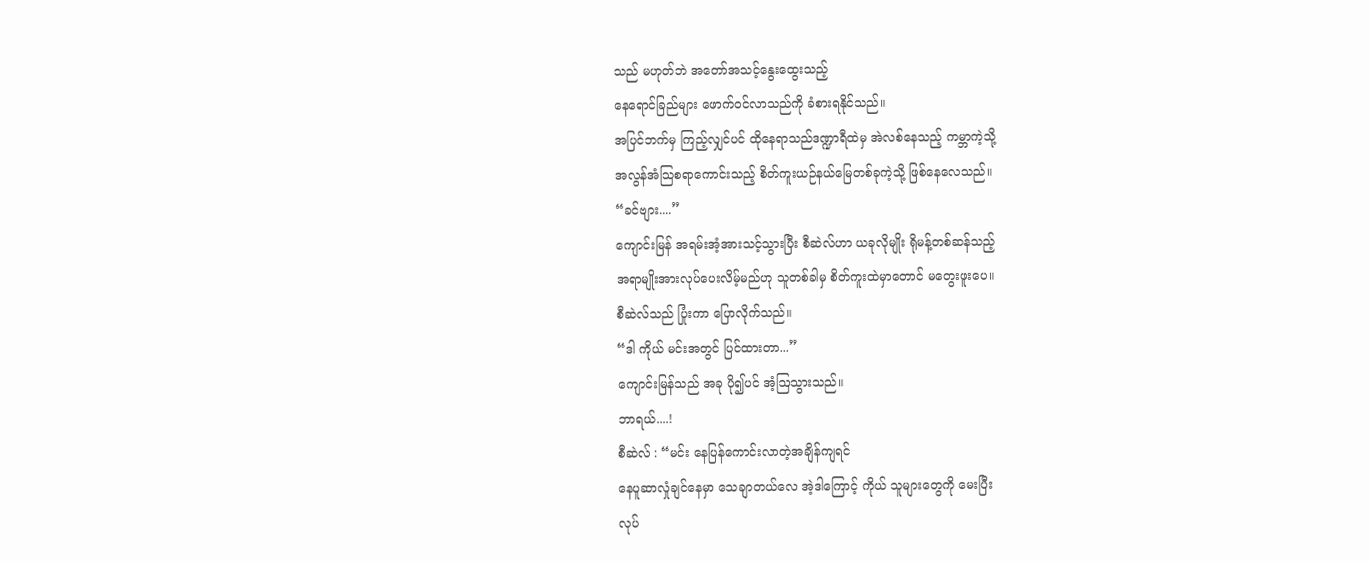သည် မဟုတ်ဘဲ အတော်အသင့်နွေးထွေးသည့်
နေရောင်ခြည်များ ဖောက်ဝင်လာသည်ကို ခံစားရနိုင်သည်။
အပြင်ဘက်မှ ကြည့်လျှင်ပင် ထိုနေရာသည်ဒဏ္ဍာရီထဲမှ အဲလစ်နေသည့် ကမ္ဘာကဲ့သို့
အလွန်အံသြစရာကောင်းသည့် စိတ်ကူးယဉ်နယ်မြေတစ်ခုကဲ့သို့ ဖြစ်နေလေသည်။
“ခင်ဗျား....”
ကျောင်းမြန် အရမ်းအံ့အားသင့်သွားပြီး စီဆဲလ်ဟာ ယခုလိုမျိုး ရိုမန့်တစ်ဆန်သည့်
အရာမျိုးအားလုပ်ပေးလိမ့်မည်ဟု သူတစ်ခါမှ စိတ်ကူးထဲမှာတောင် မတွေးဖူးပေ။
စီဆဲလ်သည် ပြုံးကာ ပြောလိုက်သည်။
“ဒါ ကိုယ် မင်းအတွင် ပြင်ထားတာ...”
ကျောင်းမြန်သည် အခု ပို၍ပင် အံ့ဩသွားသည်။
ဘာရယ်....!
စီဆဲလ် : “မင်း နေပြန်ကောင်းလာတဲ့အချိန်ကျရင်
နေပူဆာလှုံချင်နေမှာ သေချာတယ်လေ အဲ့ဒါကြောင့် ကိုယ် သူများတွေကို မေးပြီး
လုပ်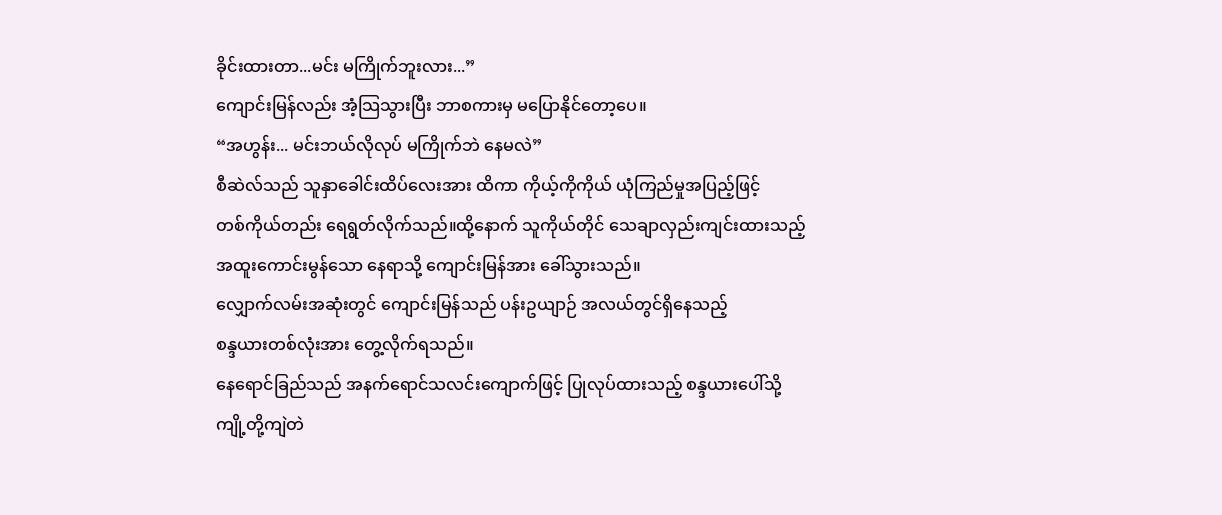ခိုင်းထားတာ...မင်း မကြိုက်ဘူးလား...”
ကျောင်းမြန်လည်း အံ့သြသွားပြီး ဘာစကားမှ မပြောနိုင်တော့ပေ။
“အဟွန်း... မင်းဘယ်လိုလုပ် မကြိုက်ဘဲ နေမလဲ”
စီဆဲလ်သည် သူနှာခေါင်းထိပ်လေးအား ထိကာ ကိုယ့်ကိုကိုယ် ယုံကြည်မှုအပြည့်ဖြင့်
တစ်ကိုယ်တည်း ရေရွတ်လိုက်သည်။ထို့နောက် သူကိုယ်တိုင် သေချာလှည်းကျင်းထားသည့်
အထူးကောင်းမွန်သော နေရာသို့ ကျောင်းမြန်အား ခေါ်သွားသည်။
လျှောက်လမ်းအဆုံးတွင် ကျောင်းမြန်သည် ပန်းဥယျာဉ် အလယ်တွင်ရှိနေသည့်
စန္ဒယားတစ်လုံးအား တွေ့လိုက်ရသည်။
နေရောင်ခြည်သည် အနက်ရောင်သလင်းကျောက်ဖြင့် ပြုလုပ်ထားသည့် စန္ဒယားပေါ်သို့
ကျို့တို့ကျဲတဲ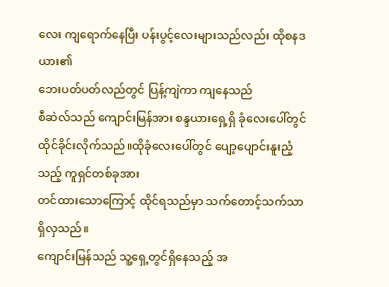လေး ကျရောက်နေပြီး ပန်းပွင့်လေးများသည်လည်း ထိုစနဒယား၏
ဘေးပတ်ပတ်လည်တွင် ပြန့်ကျဲကာ ကျနေသည်
စီဆဲလ်သည် ကျောင်းမြန်အား စန္ဒယားရှေ့ရှိ ခုံလေးပေါ်တွင်
ထိုင်ခိုင်းလိုက်သည်။ထိုခုံလေးပေါ်တွင် ပျော့ပျောင်းနူးညံ့သည့် ကူရှင်တစ်ခုအား
တင်ထားသောကြောင့် ထိုင်ရသည်မှာ သက်တောင့်သက်သာရှိလှသည်။
ကျောင်းမြန်သည် သူ့ရှေ့တွင်ရှိနေသည့် အ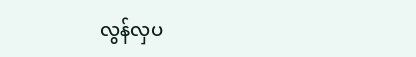လွန်လှပ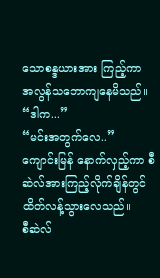သောစန္ဒယားအား ကြည့်ကာ
အလွန်သဘောကျနေမိသည်။
“ဒါက...”
“မင်းအတွက်လေ..”
ကျောင်းမြန် နောက်လှည့်ကာ စီဆဲလ်အားကြည့်လိုက်ချိန်တွင် ထိတ်လန့်သွားလေသည်။
စီဆဲလ်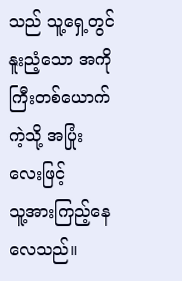သည် သူ့ရှေ့တွင် နူးညံ့သော အကိုကြီးတစ်ယောက်ကဲ့သို့ အပြုံးလေးဖြင့်
သူ့အားကြည့်နေလေသည်။